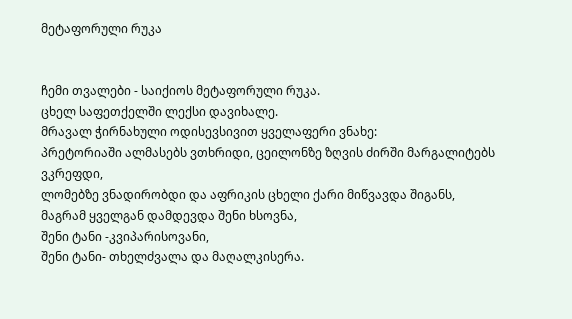მეტაფორული რუკა


ჩემი თვალები - საიქიოს მეტაფორული რუკა.
ცხელ საფეთქელში ლექსი დავიხალე.
მრავალ ჭირნახული ოდისევსივით ყველაფერი ვნახე:
პრეტორიაში ალმასებს ვთხრიდი, ცეილონზე ზღვის ძირში მარგალიტებს ვკრეფდი,
ლომებზე ვნადირობდი და აფრიკის ცხელი ქარი მიწვავდა შიგანს,
მაგრამ ყველგან დამდევდა შენი ხსოვნა,
შენი ტანი -კვიპარისოვანი,
შენი ტანი- თხელძვალა და მაღალკისერა.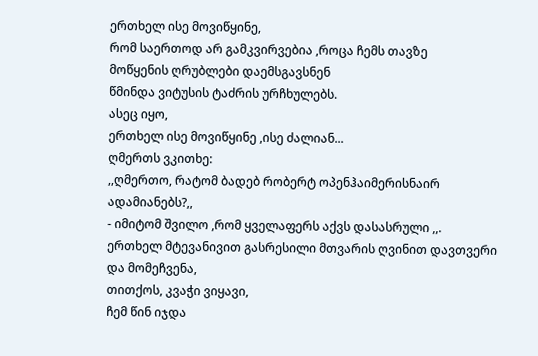ერთხელ ისე მოვიწყინე,
რომ საერთოდ არ გამკვირვებია ,როცა ჩემს თავზე
მოწყენის ღრუბლები დაემსგავსნენ
წმინდა ვიტუსის ტაძრის ურჩხულებს.
ასეც იყო,
ერთხელ ისე მოვიწყინე ,ისე ძალიან...
ღმერთს ვკითხე:
,,ღმერთო, რატომ ბადებ რობერტ ოპენჰაიმერისნაირ ადამიანებს?,,
- იმიტომ შვილო ,რომ ყველაფერს აქვს დასასრული ,,.
ერთხელ მტევანივით გასრესილი მთვარის ღვინით დავთვერი და მომეჩვენა,
თითქოს, კვაჭი ვიყავი,
ჩემ წინ იჯდა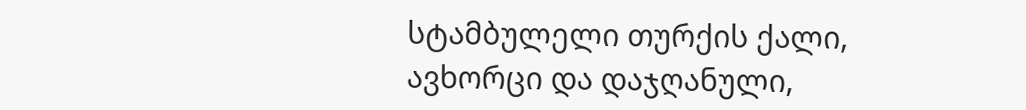სტამბულელი თურქის ქალი,
ავხორცი და დაჯღანული,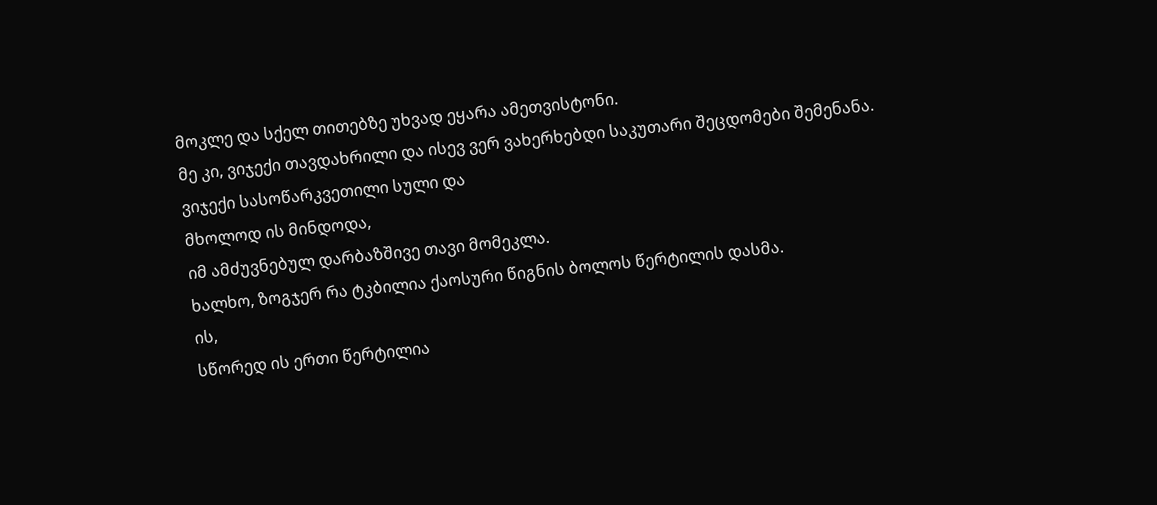მოკლე და სქელ თითებზე უხვად ეყარა ამეთვისტონი.
მე კი, ვიჯექი თავდახრილი და ისევ ვერ ვახერხებდი საკუთარი შეცდომები შემენანა.
ვიჯექი სასოწარკვეთილი სული და
მხოლოდ ის მინდოდა,
იმ ამძუვნებულ დარბაზშივე თავი მომეკლა.
ხალხო, ზოგჯერ რა ტკბილია ქაოსური წიგნის ბოლოს წერტილის დასმა.
ის,
სწორედ ის ერთი წერტილია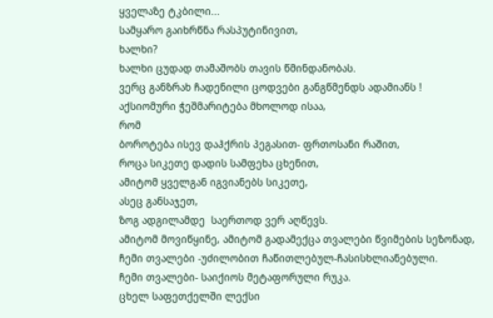ყველაზე ტკბილი...
სამყარო გაიხრწნა რასპუტინივით,
ხალხი?
ხალხი ცუდად თამაშობს თავის წმინდანობას.
ვერც განზრახ ჩადენილი ცოდვები განგწმენდს ადამიანს !
აქსიომური ჭეშმარიტება მხოლოდ ისაა,
რომ
ბოროტება ისევ დაჰქრის პეგასით- ფრთოსანი რაშით,
როცა სიკეთე დადის სამფეხა ცხენით,
ამიტომ ყველგან იგვიანებს სიკეთე,
ასეც განსაჯეთ,
ზოგ ადგილამდე  საერთოდ ვერ აღწევს.
ამიტომ მოვიწყინე, ამიტომ გადამექცა თვალები წვიმების სეზონად,
ჩემი თვალები -უძილობით ჩაწითლებულ-ჩასისხლიანებული.
ჩემი თვალები- საიქიოს მეტაფორული რუკა.
ცხელ საფეთქელში ლექსი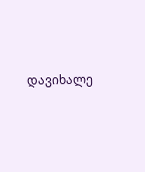დავიხალე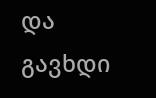და გავხდი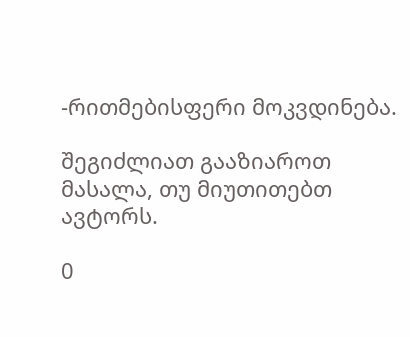-რითმებისფერი მოკვდინება.

შეგიძლიათ გააზიაროთ მასალა, თუ მიუთითებთ ავტორს.

0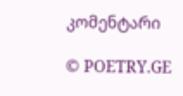კომენტარი

© POETRY.GE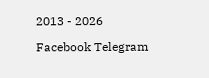2013 - 2026

Facebook Telegram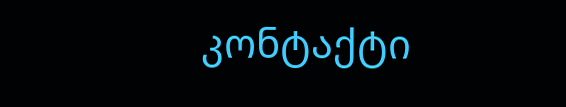კონტაქტი